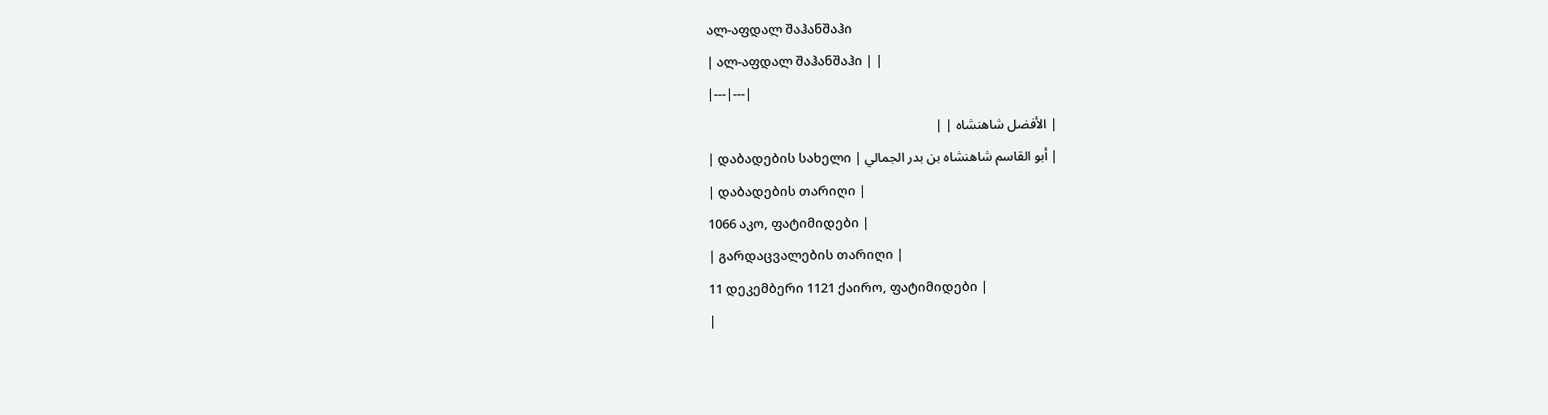ალ-აფდალ შაჰანშაჰი
| ალ-აფდალ შაჰანშაჰი | |
|---|---|
| الأفضل شاهنشاه | |
| დაბადების სახელი | أبو القاسم شاهنشاه بن بدر الجمالي |
| დაბადების თარიღი |
1066 აკო, ფატიმიდები |
| გარდაცვალების თარიღი |
11 დეკემბერი 1121 ქაირო, ფატიმიდები |
|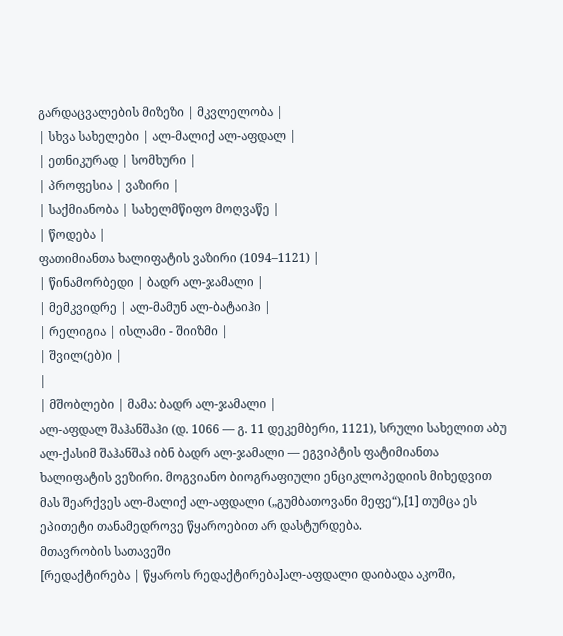გარდაცვალების მიზეზი | მკვლელობა |
| სხვა სახელები | ალ-მალიქ ალ-აფდალ |
| ეთნიკურად | სომხური |
| პროფესია | ვაზირი |
| საქმიანობა | სახელმწიფო მოღვაწე |
| წოდება |
ფათიმიანთა ხალიფატის ვაზირი (1094–1121) |
| წინამორბედი | ბადრ ალ-ჯამალი |
| მემკვიდრე | ალ-მამუნ ალ-ბატაიჰი |
| რელიგია | ისლამი - შიიზმი |
| შვილ(ებ)ი |
|
| მშობლები | მამა: ბადრ ალ-ჯამალი |
ალ-აფდალ შაჰანშაჰი (დ. 1066 — გ. 11 დეკემბერი, 1121), სრული სახელით აბუ ალ-ქასიმ შაჰანშაჰ იბნ ბადრ ალ-ჯამალი — ეგვიპტის ფატიმიანთა ხალიფატის ვეზირი. მოგვიანო ბიოგრაფიული ენციკლოპედიის მიხედვით მას შეარქვეს ალ-მალიქ ალ-აფდალი („გუმბათოვანი მეფე“),[1] თუმცა ეს ეპითეტი თანამედროვე წყაროებით არ დასტურდება.
მთავრობის სათავეში
[რედაქტირება | წყაროს რედაქტირება]ალ-აფდალი დაიბადა აკოში,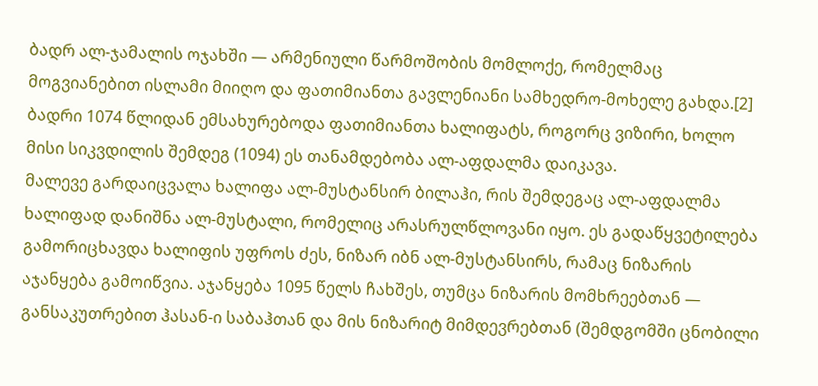ბადრ ალ-ჯამალის ოჯახში — არმენიული წარმოშობის მომლოქე, რომელმაც მოგვიანებით ისლამი მიიღო და ფათიმიანთა გავლენიანი სამხედრო-მოხელე გახდა.[2] ბადრი 1074 წლიდან ემსახურებოდა ფათიმიანთა ხალიფატს, როგორც ვიზირი, ხოლო მისი სიკვდილის შემდეგ (1094) ეს თანამდებობა ალ-აფდალმა დაიკავა.
მალევე გარდაიცვალა ხალიფა ალ-მუსტანსირ ბილაჰი, რის შემდეგაც ალ-აფდალმა ხალიფად დანიშნა ალ-მუსტალი, რომელიც არასრულწლოვანი იყო. ეს გადაწყვეტილება გამორიცხავდა ხალიფის უფროს ძეს, ნიზარ იბნ ალ-მუსტანსირს, რამაც ნიზარის აჯანყება გამოიწვია. აჯანყება 1095 წელს ჩახშეს, თუმცა ნიზარის მომხრეებთან — განსაკუთრებით ჰასან-ი საბაჰთან და მის ნიზარიტ მიმდევრებთან (შემდგომში ცნობილი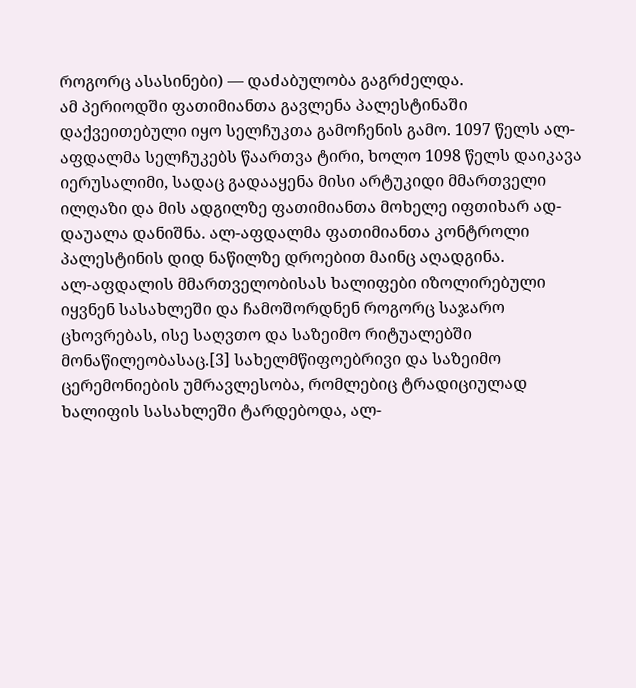როგორც ასასინები) — დაძაბულობა გაგრძელდა.
ამ პერიოდში ფათიმიანთა გავლენა პალესტინაში დაქვეითებული იყო სელჩუკთა გამოჩენის გამო. 1097 წელს ალ-აფდალმა სელჩუკებს წაართვა ტირი, ხოლო 1098 წელს დაიკავა იერუსალიმი, სადაც გადააყენა მისი არტუკიდი მმართველი ილღაზი და მის ადგილზე ფათიმიანთა მოხელე იფთიხარ ად-დაუალა დანიშნა. ალ-აფდალმა ფათიმიანთა კონტროლი პალესტინის დიდ ნაწილზე დროებით მაინც აღადგინა.
ალ-აფდალის მმართველობისას ხალიფები იზოლირებული იყვნენ სასახლეში და ჩამოშორდნენ როგორც საჯარო ცხოვრებას, ისე საღვთო და საზეიმო რიტუალებში მონაწილეობასაც.[3] სახელმწიფოებრივი და საზეიმო ცერემონიების უმრავლესობა, რომლებიც ტრადიციულად ხალიფის სასახლეში ტარდებოდა, ალ-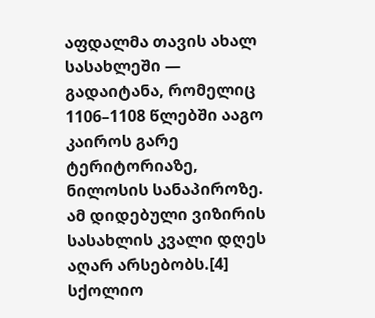აფდალმა თავის ახალ სასახლეში — გადაიტანა, რომელიც 1106–1108 წლებში ააგო კაიროს გარე ტერიტორიაზე, ნილოსის სანაპიროზე. ამ დიდებული ვიზირის სასახლის კვალი დღეს აღარ არსებობს.[4]
სქოლიო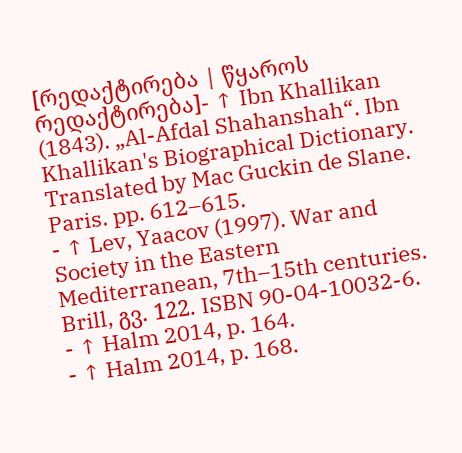[რედაქტირება | წყაროს რედაქტირება]- ↑ Ibn Khallikan (1843). „Al-Afdal Shahanshah“. Ibn Khallikan's Biographical Dictionary. Translated by Mac Guckin de Slane. Paris. pp. 612–615.
- ↑ Lev, Yaacov (1997). War and Society in the Eastern Mediterranean, 7th–15th centuries. Brill, გვ. 122. ISBN 90-04-10032-6.
- ↑ Halm 2014, p. 164.
- ↑ Halm 2014, p. 168.